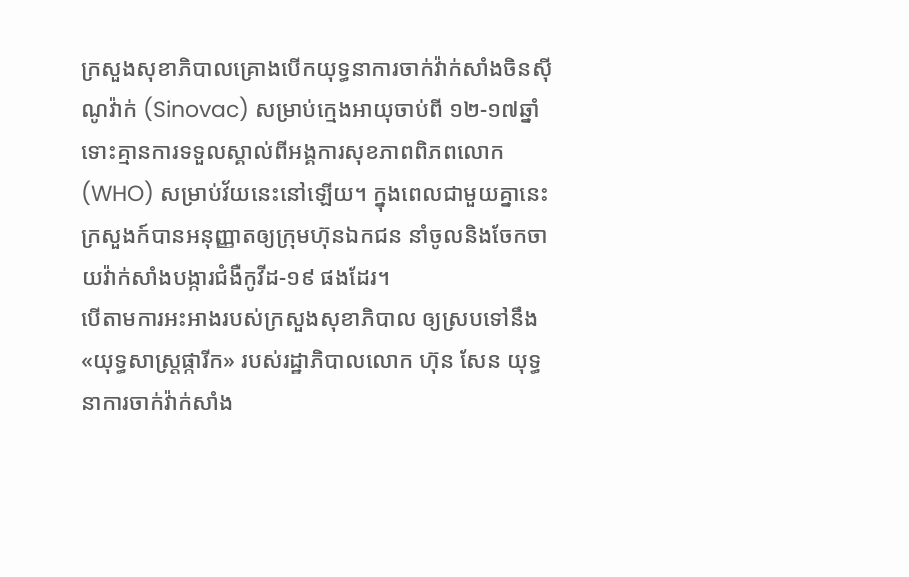ក្រសួងសុខាភិបាលគ្រោងបើកយុទ្ធនាការចាក់វ៉ាក់សាំងចិនស៊ីណូវ៉ាក់ (Sinovac) សម្រាប់ក្មេងអាយុចាប់ពី ១២-១៧ឆ្នាំ ទោះគ្មានការទទួលស្គាល់ពីអង្គការសុខភាពពិភពលោក (WHO) សម្រាប់វ័យនេះនៅឡើយ។ ក្នុងពេលជាមួយគ្នានេះ ក្រសួងក៍បានអនុញ្ញាតឲ្យក្រុមហ៊ុនឯកជន នាំចូលនិងចែកចាយវ៉ាក់សាំងបង្ការជំងឺកូវីដ-១៩ ផងដែរ។
បើតាមការអះអាងរបស់ក្រសួងសុខាភិបាល ឲ្យស្របទៅនឹង «យុទ្ធសាស្រ្តផ្ការីក» របស់រដ្ឋាភិបាលលោក ហ៊ុន សែន យុទ្ធនាការចាក់វ៉ាក់សាំង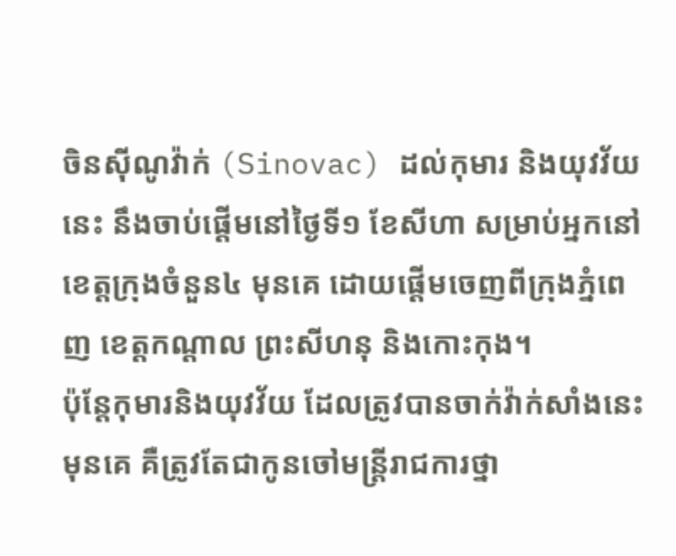ចិនស៊ីណូវ៉ាក់ (Sinovac) ដល់កុមារ និងយុវវ័យនេះ នឹងចាប់ផ្តើមនៅថ្ងៃទី១ ខែសីហា សម្រាប់អ្នកនៅខេត្តក្រុងចំនួន៤ មុនគេ ដោយផ្តើមចេញពីក្រុងភ្នំពេញ ខេត្តកណ្តាល ព្រះសីហនុ និងកោះកុង។
ប៉ុន្តែកុមារនិងយុវវ័យ ដែលត្រូវបានចាក់វ៉ាក់សាំងនេះមុនគេ គឺត្រូវតែជាកូនចៅមន្រ្តីរាជការថ្នា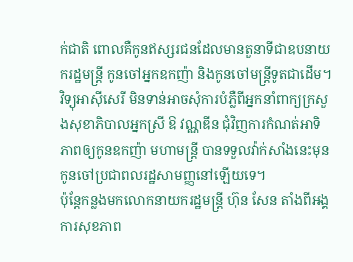ក់ជាតិ ពោលគឺកូនឥស្សរជនដែលមានតួនាទីជាឧបនាយករដ្ឋមន្រ្តី កូនចៅអ្នកឧកញ៉ា និងកូនចៅមន្រ្តីទូតជាដើម។
វិទ្យុអាស៊ីសេរី មិនទាន់អាចសុំការបំភ្លឺពីអ្នកនាំពាក្យក្រសួងសុខាភិបាលអ្នកស្រី ឱ វណ្ណឌីន ជុំវិញការកំណត់អាទិភាពឲ្យកូនឧកញ៉ា មហាមន្រ្តី បានទទួលវ៉ាក់សាំងនេះមុនកូនចៅប្រជាពលរដ្ឋសាមញ្ញនៅឡើយទេ។
ប៉ុន្តែកន្លងមកលោកនាយករដ្ឋមន្រ្តី ហ៊ុន សែន តាំងពីអង្គការសុខភាព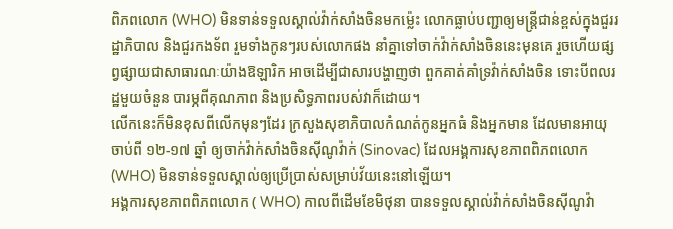ពិភពលោក (WHO) មិនទាន់ទទួលស្គាល់វ៉ាក់សាំងចិនមកម្ល៉េះ លោកធ្លាប់បញ្ជាឲ្យមន្រ្តីជាន់ខ្ពស់ក្នុងជួររដ្ឋាភិបាល និងជួរកងទ័ព រួមទាំងកូនៗរបស់លោកផង នាំគ្នាទៅចាក់វ៉ាក់សាំងចិននេះមុនគេ រួចហើយផ្សព្វផ្សាយជាសាធារណៈយ៉ាងឱឡារិក អាចដើម្បីជាសារបង្ហាញថា ពួកគាត់គាំទ្រវ៉ាក់សាំងចិន ទោះបីពលរដ្ឋមួយចំនួន បារម្ភពីគុណភាព និងប្រសិទ្ធភាពរបស់វាក៏ដោយ។
លើកនេះក៏មិនខុសពីលើកមុនៗដែរ ក្រសួងសុខាភិបាលកំណត់កូនអ្នកធំ និងអ្នកមាន ដែលមានអាយុចាប់ពី ១២-១៧ ឆ្នាំ ឲ្យចាក់វ៉ាក់សាំងចិនស៊ីណូវ៉ាក់ (Sinovac) ដែលអង្គការសុខភាពពិភពលោក (WHO) មិនទាន់ទទួលស្គាល់ឲ្យប្រើប្រាស់សម្រាប់វ័យនេះនៅឡើយ។
អង្គការសុខភាពពិភពលោក ( WHO) កាលពីដើមខែមិថុនា បានទទួលស្គាល់វ៉ាក់សាំងចិនស៊ីណូវ៉ា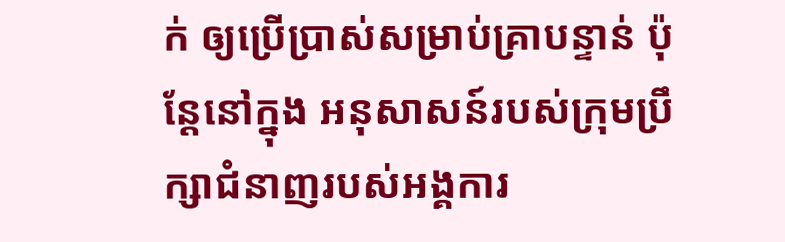ក់ ឲ្យប្រើប្រាស់សម្រាប់គ្រាបន្ទាន់ ប៉ុន្តែនៅក្នុង អនុសាសន៍របស់ក្រុមប្រឹក្សាជំនាញរបស់អង្គការ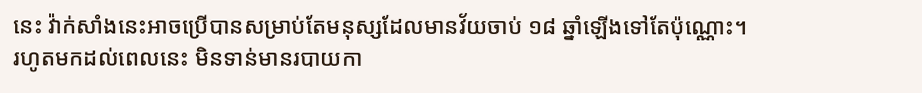នេះ វ៉ាក់សាំងនេះអាចប្រើបានសម្រាប់តែមនុស្សដែលមានវ័យចាប់ ១៨ ឆ្នាំឡើងទៅតែប៉ុណ្ណោះ។
រហូតមកដល់ពេលនេះ មិនទាន់មានរបាយកា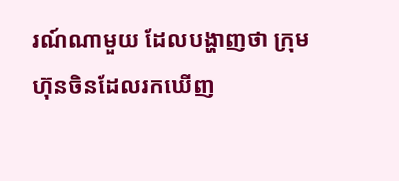រណ៍ណាមួយ ដែលបង្ហាញថា ក្រុមហ៊ុនចិនដែលរកឃើញ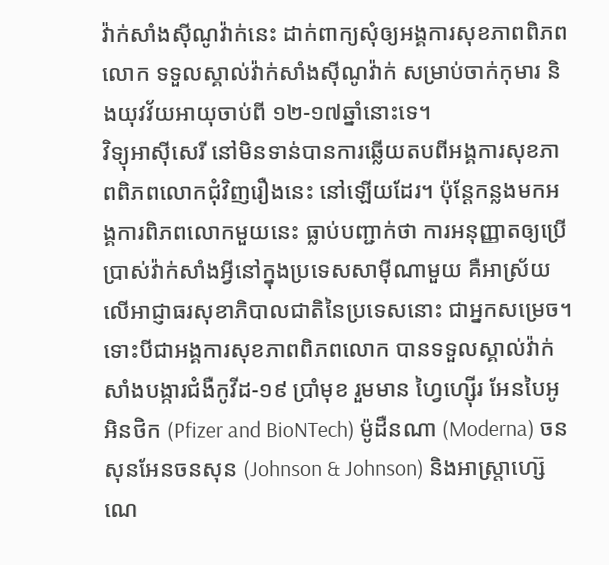វ៉ាក់សាំងស៊ីណូវ៉ាក់នេះ ដាក់ពាក្យសុំឲ្យអង្គការសុខភាពពិភពលោក ទទួលស្គាល់វ៉ាក់សាំងស៊ីណូវ៉ាក់ សម្រាប់ចាក់កុមារ និងយុវវ័យអាយុចាប់ពី ១២-១៧ឆ្នាំនោះទេ។
វិទ្យុអាស៊ីសេរី នៅមិនទាន់បានការឆ្លើយតបពីអង្គការសុខភាពពិភពលោកជុំវិញរឿងនេះ នៅឡើយដែរ។ ប៉ុន្តែកន្លងមកអង្គការពិភពលោកមួយនេះ ធ្លាប់បញ្ជាក់ថា ការអនុញ្ញាតឲ្យប្រើប្រាស់វ៉ាក់សាំងអ្វីនៅក្នុងប្រទេសសាម៉ីណាមួយ គឺអាស្រ័យលើអាជ្ញាធរសុខាភិបាលជាតិនៃប្រទេសនោះ ជាអ្នកសម្រេច។
ទោះបីជាអង្គការសុខភាពពិភពលោក បានទទួលស្គាល់វ៉ាក់សាំងបង្ការជំងឺកូវីដ-១៩ ប្រាំមុខ រួមមាន ហ្វៃហ្ស៊ើរ អែនបៃអូអិនថិក (Pfizer and BioNTech) ម៉ូដឺនណា (Moderna) ចនសុនអែនចនសុន (Johnson & Johnson) និងអាស្រ្តាហ្ស៊េណេ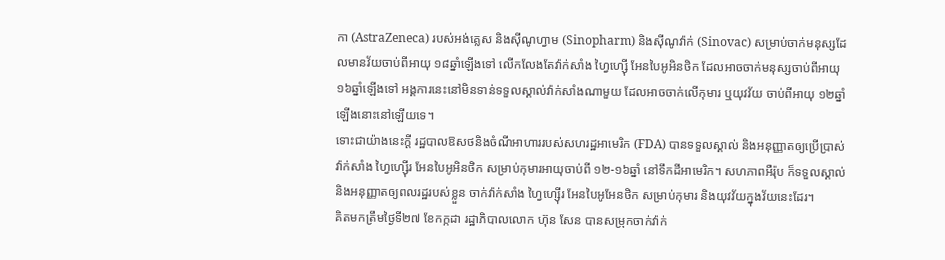កា (AstraZeneca) របស់អង់គ្លេស និងស៊ីណូហ្វាម (Sinopharm) និងស៊ីណូវ៉ាក់ (Sinovac) សម្រាប់ចាក់មនុស្សដែលមានវ័យចាប់ពីអាយុ ១៨ឆ្នាំឡើងទៅ លើកលែងតែវ៉ាក់សាំង ហ្វៃហ្ស៊ើ អែនបៃអូអិនថិក ដែលអាចចាក់មនុស្សចាប់ពីអាយុ ១៦ឆ្នាំឡើងទៅ អង្គការនេះនៅមិនទាន់ទទួលស្គាល់វ៉ាក់សាំងណាមួយ ដែលអាចចាក់លើកុមារ ឬយុវវ័យ ចាប់ពីអាយុ ១២ឆ្នាំឡើងនោះនៅឡើយទេ។
ទោះជាយ៉ាងនេះក្ដី រដ្ឋបាលឱសថនិងចំណីអាហាររបស់សហរដ្ឋអាមេរិក (FDA) បានទទួលស្គាល់ និងអនុញ្ញាតឲ្យប្រើប្រាស់វ៉ាក់សាំង ហ្វៃហ្ស៊ើរ អែនបៃអូអិនថិក សម្រាប់កុមារអាយុចាប់ពី ១២-១៦ឆ្នាំ នៅទឹកដីអាមេរិក។ សហភាពអឺរ៉ុប ក៏ទទួលស្គាល់ និងអនុញ្ញាតឲ្យពលរដ្ឋរបស់ខ្លួន ចាក់វ៉ាក់សាំង ហ្វៃហ្ស៊ើរ អែនបៃអូអែនថិក សម្រាប់កុមារ និងយុវវ័យក្នុងវ័យនេះដែរ។
គិតមកត្រឹមថ្ងៃទី២៧ ខែកក្កដា រដ្ឋាភិបាលលោក ហ៊ុន សែន បានសម្រុកចាក់វ៉ាក់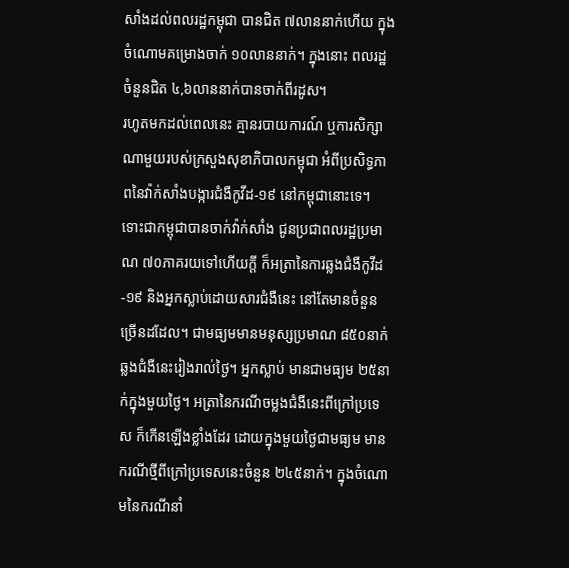សាំងដល់ពលរដ្ឋកម្ពុជា បានជិត ៧លាននាក់ហើយ ក្នុងចំណោមគម្រោងចាក់ ១០លាននាក់។ ក្នុងនោះ ពលរដ្ឋចំនួនជិត ៤,៦លាននាក់បានចាក់ពីរដូស។
រហូតមកដល់ពេលនេះ គ្មានរបាយការណ៍ ឬការសិក្សាណាមួយរបស់ក្រសួងសុខាភិបាលកម្ពុជា អំពីប្រសិទ្ធភាពនៃវ៉ាក់សាំងបង្ការជំងឺកូវីដ-១៩ នៅកម្ពុជានោះទេ។
ទោះជាកម្ពុជាបានចាក់វ៉ាក់សាំង ជូនប្រជាពលរដ្ឋប្រមាណ ៧០ភាគរយទៅហើយក្តី ក៏អត្រានៃការឆ្លងជំងឺកូវីដ-១៩ និងអ្នកស្លាប់ដោយសារជំងឺនេះ នៅតែមានចំនួនច្រើនដដែល។ ជាមធ្យមមានមនុស្សប្រមាណ ៨៥០នាក់ឆ្លងជំងឺនេះរៀងរាល់ថ្ងៃ។ អ្នកស្លាប់ មានជាមធ្យម ២៥នាក់ក្នុងមួយថ្ងៃ។ អត្រានៃករណីចម្លងជំងឺនេះពីក្រៅប្រទេស ក៏កើនឡើងខ្លាំងដែរ ដោយក្នុងមួយថ្ងៃជាមធ្យម មានករណីថ្មីពីក្រៅប្រទេសនេះចំនួន ២៤៥នាក់។ ក្នុងចំណោមនៃករណីនាំ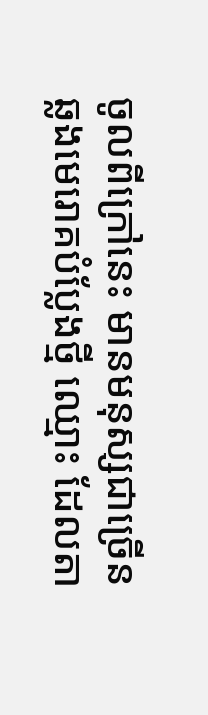ចូលពីក្រៅនេះ មានមនុស្សជាច្រើន ឆ្លងមេរោគបំប្លែងថ្មី ឈ្មោះ ដែលតា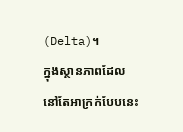(Delta)។
ក្នុងស្ថានភាពដែលនៅតែអាក្រក់បែបនេះ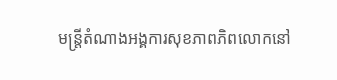មន្រ្តីតំណាងអង្គការសុខភាពភិពលោកនៅ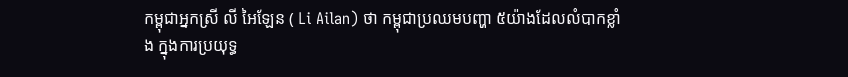កម្ពុជាអ្នកស្រី លី អៃឡែន ( Li Ailan) ថា កម្ពុជាប្រឈមបញ្ហា ៥យ៉ាងដែលលំបាកខ្លាំង ក្នុងការប្រយុទ្ធ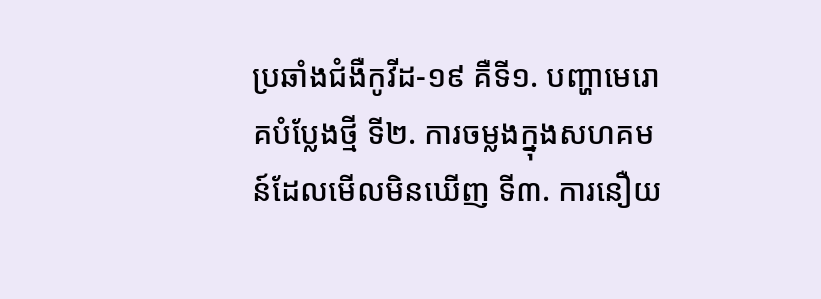ប្រឆាំងជំងឺកូវីដ-១៩ គឺទី១. បញ្ហាមេរោគបំប្លែងថ្មី ទី២. ការចម្លងក្នុងសហគមន៍ដែលមើលមិនឃើញ ទី៣. ការនឿយ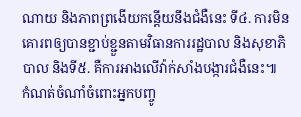ណាយ និងភាពព្រងើយកន្តើយនឹងជំងឺនេះ ទី៤. ការមិនគោរពឲ្យបានខ្ជាប់ខ្ជួនតាមវិធានការរដ្ឋបាល និងសុខាភិបាល និងទី៥. គឺការអាងលើវ៉ាក់សាំងបង្ការជំងឺនេះ៕
កំណត់ចំណាំចំពោះអ្នកបញ្ចូ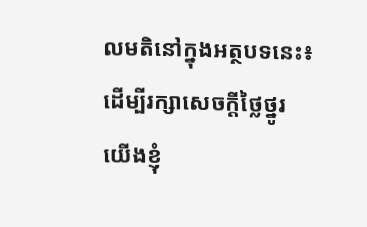លមតិនៅក្នុងអត្ថបទនេះ៖ ដើម្បីរក្សាសេចក្ដីថ្លៃថ្នូរ យើងខ្ញុំ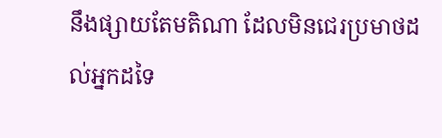នឹងផ្សាយតែមតិណា ដែលមិនជេរប្រមាថដល់អ្នកដទៃ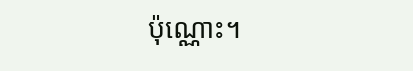ប៉ុណ្ណោះ។